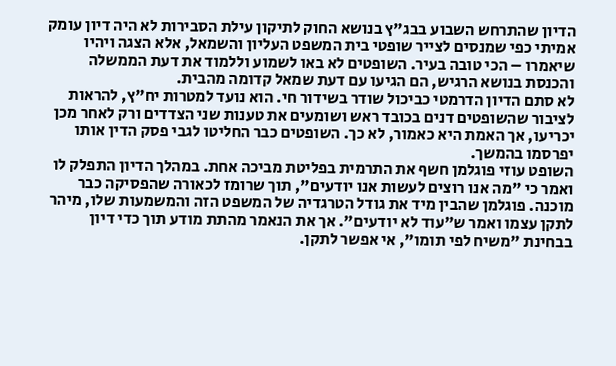הדיון שהתרחש השבוע בבג"ץ בנושא החוק לתיקון עילת הסבירות לא היה דיון עומק אמיתי כפי שמנסים לצייר שופטי בית המשפט העליון והשמאל, אלא הצגה ויהיו שיאמרו – הכי טובה בעיר. השופטים לא באו לשמוע וללמוד את דעת הממשלה והכנסת בנושא הרגיש, הם הגיעו עם דעת שמאל קדומה מהבית.
לא סתם הדיון הדרמטי כביכול שודר בשידור חי. הוא נועד למטרות יח"ץ, להראות לציבור שהשופטים דנים בכובד ראש ושומעים את טענות שני הצדדים ורק לאחר מכן יכריעו, אך האמת היא כאמור, לא כך. השופטים כבר החליטו לגבי פסק הדין אותו יפרסמו בהמשך.
השופט עוזי פוגלמן חשף את התרמית בפליטת מביכה אחת. במהלך הדיון התפלק לו ואמר כי "מה אנו רוצים לעשות אנו יודעים", תוך שרומז לכאורה שהפסיקה כבר מוכנה. פוגלמן שהבין מיד את גודל הטרגדיה של המשפט הזה והמשמעות שלו, מיהר לתקן עצמו ואמר ש"עוד לא יודעים". אך את הנאמר מהתת מודע תוך כדי דיון בבחינת "משיח לפי תומו", אי אפשר לתקן.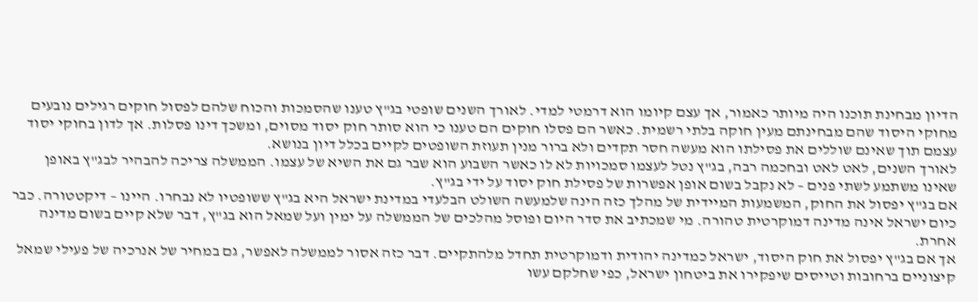הדיון מבחינת תוכנו היה מיותר כאמור, אך עצם קיומו הוא דרמטי למדי. לאורך השנים שופטי בג"ץ טענו שהסמכות והכוח שלהם לפסול חוקים רגילים נובעים מחוקי היסוד שהם מבחינתם מעין חוקה בלתי רשמית. כאשר הם פסלו חוקים הם טענו כי הוא סותר חוק יסוד מסוים, ומשכך דינו פסלות. אך לדון בחוקי יסוד עצמם תוך שאינם שוללים את פסילתו הוא מעשה חסר תקדים ולא ברור מנין תעוזת השופטים לקיים בכלל דיון בנושא.
לאורך השנים, לאט לאט ובחכמה רבה, בג"ץ נטל לעצמו סמכויות לא לו כאשר השבוע הוא שבר גם את השיא של עצמו. הממשלה צריכה להבהיר לבג"ץ באופן שאינו משתמע לשתי פנים – לא נקבל בשום אופן אפשרות של פסילת חוק יסוד על ידי בג"ץ.
אם בג"ץ יפסול את החוק, המשמעות המיידית של מהלך כזה הינה שלמעשה השולט הבלעדי במדינת ישראל היא בג"ץ ששופטיו לא נבחרו. היינו – דיקטטורה. כבר כיום ישראל אינה מדינה דמוקרטית טהורה. מי שמכתיב את סדר היום ופוסל מהלכים של הממשלה על ימין ועל שמאל הוא בג"ץ, דבר שלא קיים בשום מדינה אחרת.
אך אם בג"ץ יפסול את חוק היסוד, ישראל כמדינה יהודית ודמוקרטית תחדל מלהתקיים. דבר כזה אסור לממשלה לאפשר, גם במחיר של אנרכיה של פעילי שמאל קיצוניים ברחובות וטייסים שיפקירו את ביטחון ישראל, כפי שחלקם עשו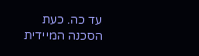עד כה. כעת הסכנה המיידית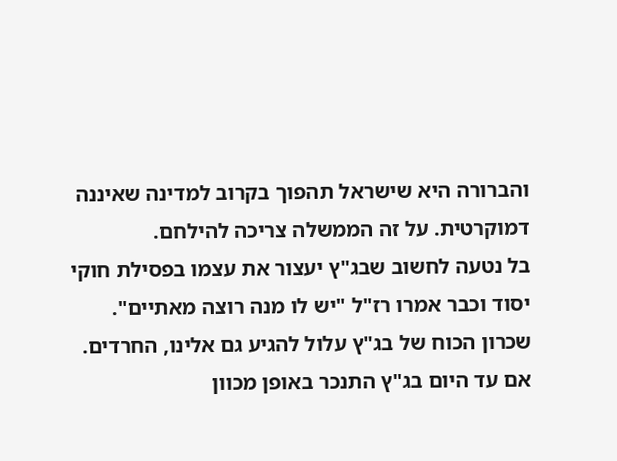והברורה היא שישראל תהפוך בקרוב למדינה שאיננה דמוקרטית. על זה הממשלה צריכה להילחם.
בל נטעה לחשוב שבג"ץ יעצור את עצמו בפסילת חוקי יסוד וכבר אמרו רז"ל "יש לו מנה רוצה מאתיים". שכרון הכוח של בג"ץ עלול להגיע גם אלינו, החרדים. אם עד היום בג"ץ התנכר באופן מכוון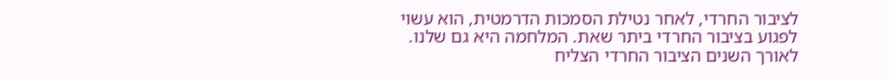לציבור החרדי, לאחר נטילת הסמכות הדרמטית, הוא עשוי לפגוע בציבור החרדי ביתר שאת. המלחמה היא גם שלנו.
לאורך השנים הציבור החרדי הצליח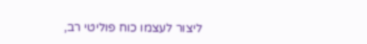ליצור לעצמו כוח פוליטי רב,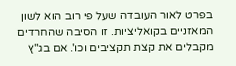בפרט לאור העובדה שעל פי רוב הוא לשון המאזניים בקואליציות. זו הסיבה שהחרדים מקבלים את קצת תקציבים וכו'. אם בג"ץ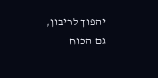יהפוך לריבון, גם הכוח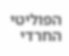הפוליטי החרדי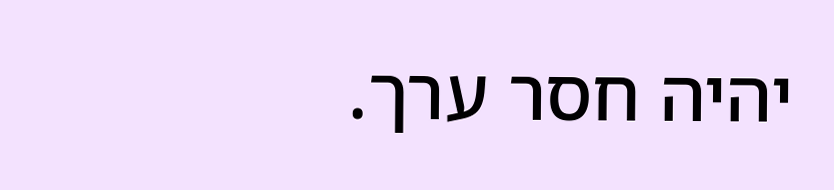יהיה חסר ערך.